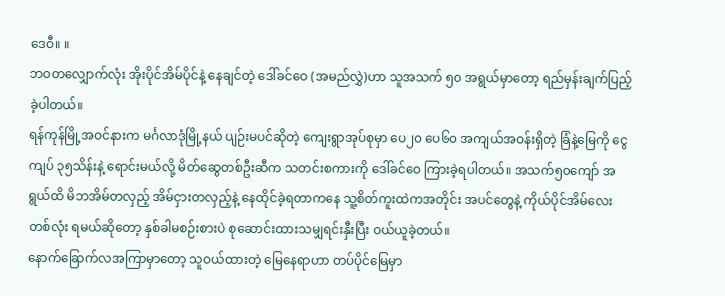ဒေဝီ။ ။
ဘဝတလျှောက်လုံး အိုးပိုင်အိမ်ပိုင်နဲ့ နေချင်တဲ့ ဒေါ်ခင်ဝေ (အမည်လွှဲ)ဟာ သူအသက် ၅၀ အရွယ်မှာတော့ ရည်မှန်းချက်ပြည့်ခဲ့ပါတယ်။
ရန်ကုန်မြို့အဝင်နားက မင်္ဂလာဒုံမြို့နယ် ပျဉ်းမပင်ဆိုတဲ့ ကျေးရွာအုပ်စုမှာ ပေ၂၀ ပေ၆၀ အကျယ်အဝန်းရှိတဲ့ ခြံနဲ့မြေကို ငွေကျပ် ၃၅သိန်းနဲ့ ရောင်းမယ်လို့ မိတ်ဆွေတစ်ဦးဆီက သတင်းစကားကို ဒေါ်ခင်ဝေ ကြားခဲ့ရပါတယ်။ အသက်၅၀ကျော် အရွယ်ထိ မိဘအိမ်တလှည့် အိမ်ငှားတလှည့်နဲ့ နေထိုင်ခဲ့ရတာကနေ သူ့စိတ်ကူးထဲကအတိုင်း အပင်တွေနဲ့ ကိုယ်ပိုင်အိမ်လေးတစ်လုံး ရမယ်ဆိုတော့ နှစ်ခါမစဉ်းစားပဲ စုဆောင်းထားသမျှရင်းနှီးပြီး ဝယ်ယူခဲ့တယ်။
နောက်ခြောက်လအကြာမှာတော့ သူဝယ်ထားတဲ့ မြေနေရာဟာ တပ်ပိုင်မြေမှာ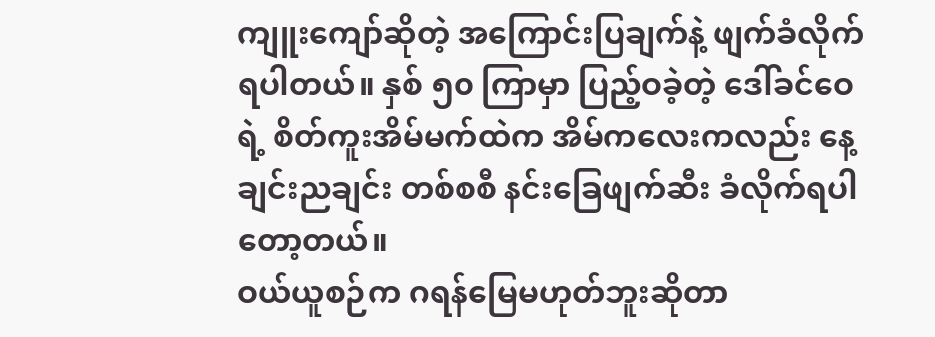ကျူးကျော်ဆိုတဲ့ အကြောင်းပြချက်နဲ့ ဖျက်ခံလိုက်ရပါတယ်။ နှစ် ၅၀ ကြာမှာ ပြည့်ဝခဲ့တဲ့ ဒေါ်ခင်ဝေရဲ့ စိတ်ကူးအိမ်မက်ထဲက အိမ်ကလေးကလည်း နေ့ချင်းညချင်း တစ်စစီ နင်းခြေဖျက်ဆီး ခံလိုက်ရပါတော့တယ်။
ဝယ်ယူစဉ်က ဂရန်မြေမဟုတ်ဘူးဆိုတာ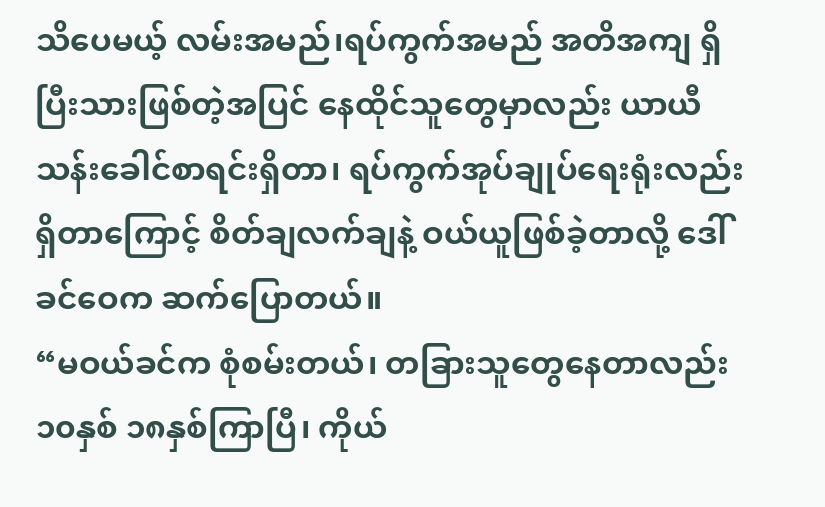သိပေမယ့် လမ်းအမည်၊ရပ်ကွက်အမည် အတိအကျ ရှိပြီးသားဖြစ်တဲ့အပြင် နေထိုင်သူတွေမှာလည်း ယာယီသန်းခေါင်စာရင်းရှိတာ၊ ရပ်ကွက်အုပ်ချုပ်ရေးရုံးလည်း ရှိတာကြောင့် စိတ်ချလက်ချနဲ့ ဝယ်ယူဖြစ်ခဲ့တာလို့ ဒေါ်ခင်ဝေက ဆက်ပြောတယ်။
“မဝယ်ခင်က စုံစမ်းတယ်၊ တခြားသူတွေနေတာလည်း ၁၀နှစ် ၁၈နှစ်ကြာပြီ၊ ကိုယ်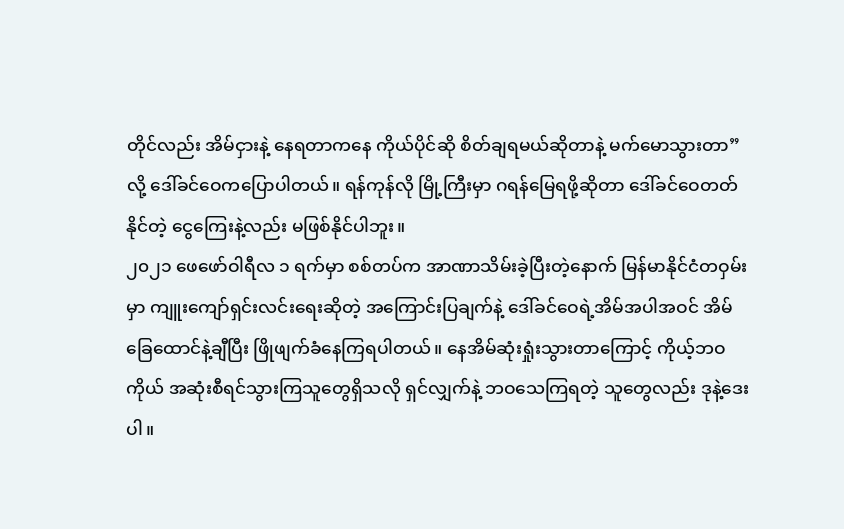တိုင်လည်း အိမ်ငှားနဲ့ နေရတာကနေ ကိုယ်ပိုင်ဆို စိတ်ချရမယ်ဆိုတာနဲ့ မက်မောသွားတာ”လို့ ဒေါ်ခင်ဝေကပြောပါတယ်။ ရန်ကုန်လို မြို့ကြီးမှာ ဂရန်မြေရဖို့ဆိုတာ ဒေါ်ခင်ဝေတတ်နိုင်တဲ့ ငွေကြေးနဲ့လည်း မဖြစ်နိုင်ပါဘူး။
၂၀၂၁ ဖေဖော်ဝါရီလ ၁ ရက်မှာ စစ်တပ်က အာဏာသိမ်းခဲ့ပြီးတဲ့နောက် မြန်မာနိုင်ငံတဝှမ်းမှာ ကျူးကျော်ရှင်းလင်းရေးဆိုတဲ့ အကြောင်းပြချက်နဲ့ ဒေါ်ခင်ဝေရဲ့အိမ်အပါအဝင် အိမ်ခြေထောင်နဲ့ချီပြီး ဖြိုဖျက်ခံနေကြရပါတယ်။ နေအိမ်ဆုံးရှုံးသွားတာကြောင့် ကိုယ့်ဘဝကိုယ် အဆုံးစီရင်သွားကြသူတွေရှိသလို ရှင်လျှက်နဲ့ ဘဝသေကြရတဲ့ သူတွေလည်း ဒုနဲ့ဒေးပါ။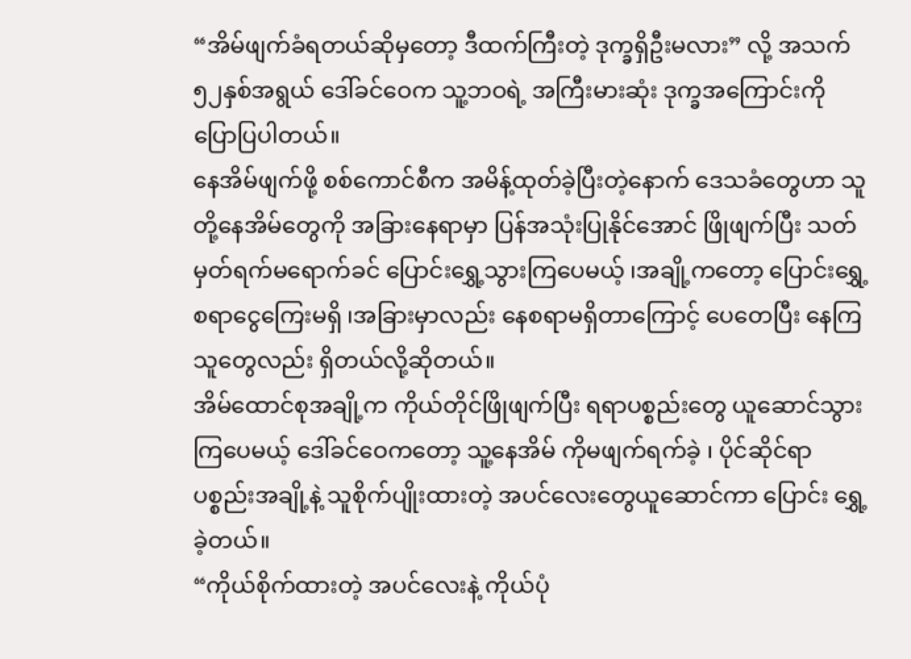“အိမ်ဖျက်ခံရတယ်ဆိုမှတော့ ဒီထက်ကြီးတဲ့ ဒုက္ခရှိဦးမလား” လို့ အသက်၅၂နှစ်အရွယ် ဒေါ်ခင်ဝေက သူ့ဘဝရဲ့ အကြီးမားဆုံး ဒုက္ခအကြောင်းကို ပြောပြပါတယ်။
နေအိမ်ဖျက်ဖို့ စစ်ကောင်စီက အမိန့်ထုတ်ခဲ့ပြီးတဲ့နောက် ဒေသခံတွေဟာ သူတို့နေအိမ်တွေကို အခြားနေရာမှာ ပြန်အသုံးပြုနိုင်အောင် ဖြိုဖျက်ပြီး သတ်မှတ်ရက်မရောက်ခင် ပြောင်းရွှေ့သွားကြပေမယ့် ၊အချို့ကတော့ ပြောင်းရွှေ့စရာငွေကြေးမရှိ ၊အခြားမှာလည်း နေစရာမရှိတာကြောင့် ပေတေပြီး နေကြသူတွေလည်း ရှိတယ်လို့ဆိုတယ်။
အိမ်ထောင်စုအချို့က ကိုယ်တိုင်ဖြိုဖျက်ပြီး ရရာပစ္စည်းတွေ ယူဆောင်သွားကြပေမယ့် ဒေါ်ခင်ဝေကတော့ သူ့နေအိမ် ကိုမဖျက်ရက်ခဲ့ ၊ ပိုင်ဆိုင်ရာပစ္စည်းအချို့နဲ့ သူစိုက်ပျိုးထားတဲ့ အပင်လေးတွေယူဆောင်ကာ ပြောင်း ရွှေ့ခဲ့တယ်။
“ကိုယ်စိုက်ထားတဲ့ အပင်လေးနဲ့ ကိုယ်ပုံ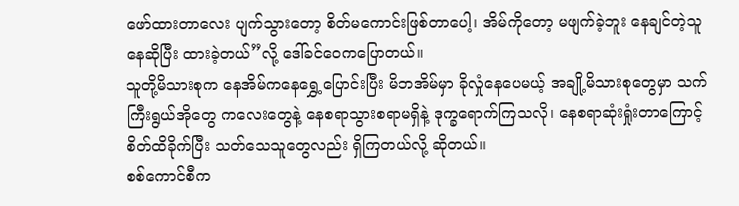ဖော်ထားတာလေး ပျက်သွားတော့ စိတ်မကောင်းဖြစ်တာပေါ့၊ အိမ်ကိုတော့ မဖျက်ခဲ့ဘူး နေချင်တဲ့သူ နေဆိုပြီး ထားခဲ့တယ်”လို့ ဒေါ်ခင်ဝေကပြောတယ်။
သူတို့မိသားစုက နေအိမ်ကနေရွှေ့ပြောင်းပြီး မိဘအိမ်မှာ ခိုလှုံနေပေမယ့် အချို့မိသားစုတွေမှာ သက်ကြီးရွယ်အိုတွေ ကလေးတွေနဲ့ နေစရာသွားစရာမရှိနဲ့ ဒုက္ခရောက်ကြသလို၊ နေစရာဆုံးရှုံးတာကြောင့် စိတ်ထိခိုက်ပြီး သတ်သေသူတွေလည်း ရှိကြတယ်လို့ ဆိုတယ်။
စစ်ကောင်စီက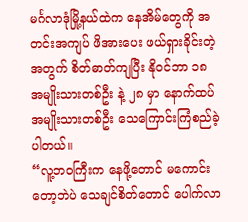မင်္ဂလာဒုံမြို့နယ်ထဲက နေအိမ်တွေကို အတင်းအကျပ် ဖိအားပေး ဖယ်ရှားခိုင်းတဲ့အတွက် စိတ်ဓာတ်ကျပြီး နိုဝင်ဘာ ၁၈ အမျိုးသားတစ်ဦး နဲ့ ၂၈ မှာ နောက်ထပ် အမျိုးသားတစ်ဦး သေကြောင်းကြံစည်ခဲ့ပါတယ်။
“လူ့ဘဝကြီးက နေဖို့တောင် မကောင်းတော့ဘဲပဲ သေချင်စိတ်တောင် ပေါက်လာ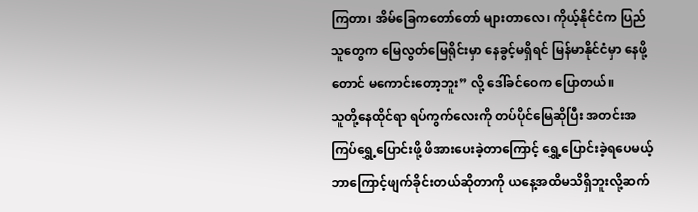ကြတာ၊ အိမ်ခြေကတော်တော် များတာလေ၊ ကိုယ့်နိုင်ငံက ပြည်သူတွေက မြေလွတ်မြေရိုင်းမှာ နေခွင့်မရှိရင် မြန်မာနိုင်ငံမှာ နေဖို့တောင် မကောင်းတော့ဘူး” လို့ ဒေါ်ခင်ဝေက ပြောတယ်။
သူတို့နေထိုင်ရာ ရပ်ကွက်လေးကို တပ်ပိုင်မြေဆိုပြီး အတင်းအကြပ်ရွှေ့ပြောင်းဖို့ ဖိအားပေးခဲ့တာကြောင့် ရွှေ့ပြောင်းခဲ့ရပေမယ့် ဘာကြောင့်ဖျက်ခိုင်းတယ်ဆိုတာကို ယနေ့အထိမသိရှိဘူးလို့ဆက်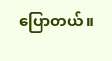ပြောတယ်။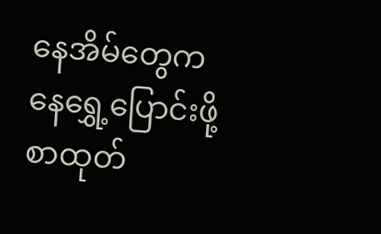နေအိမ်တွေကနေရွှေ့ပြောင်းဖို့ စာထုတ်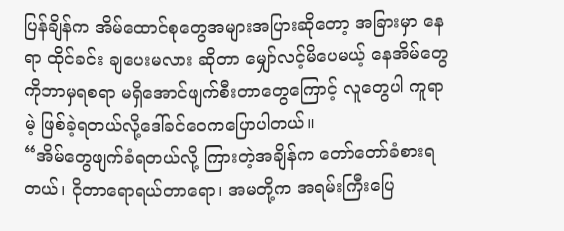ပြန်ချိန်က အိမ်ထောင်စုတွေအများအပြားဆိုတော့ အခြားမှာ နေရာ ထိုင်ခင်း ချပေးမလား ဆိုတာ မျှော်လင့်မိပေမယ့် နေအိမ်တွေကိုဘာမှရစရာ မရှိအောင်ဖျက်စီးတာတွေကြောင့် လူတွေပါ ကူရာမဲ့ ဖြစ်ခဲ့ရတယ်လို့ဒေါ်ခင်ဝေကပြောပါတယ်။
“အိမ်တွေဖျက်ခံရတယ်လို့ ကြားတဲ့အချိန်က တော်တော်ခံစားရတယ်၊ ငိုတာရောရယ်တာရော၊ အမတို့က အရမ်းကြီးပြေ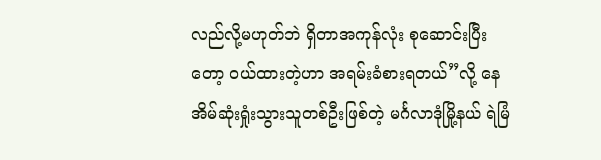လည်လို့မဟုတ်ဘဲ ရှိတာအကုန်လုံး စုဆောင်းပြီးတော့ ဝယ်ထားတဲ့ဟာ အရမ်းခံစားရတယ်”လို့ နေအိမ်ဆုံးရှုံးသွားသူတစ်ဦးဖြစ်တဲ့ မင်္ဂလာဒုံမြို့နယ် ရဲမြံ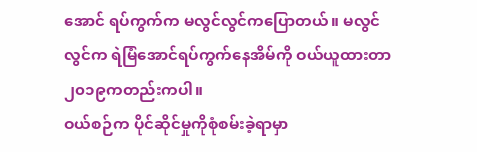အောင် ရပ်ကွက်က မလွင်လွင်ကပြောတယ်။ မလွင်လွင်က ရဲမြံအောင်ရပ်ကွက်နေအိမ်ကို ဝယ်ယူထားတာ ၂၀၁၉ကတည်းကပါ။
ဝယ်စဉ်က ပိုင်ဆိုင်မှုကိုစုံစမ်းခဲ့ရာမှာ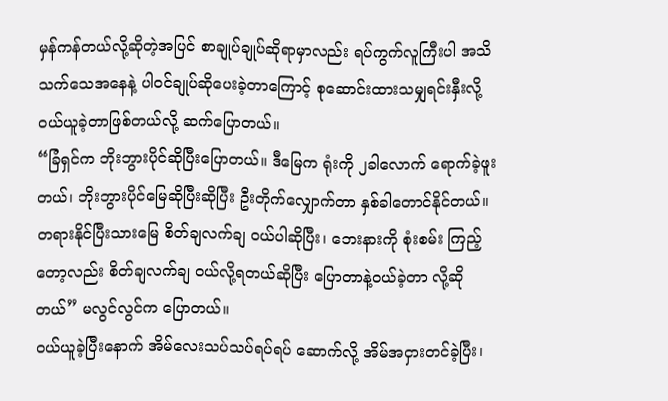မှန်ကန်တယ်လို့ဆိုတဲ့အပြင် စာချုပ်ချုပ်ဆိုရာမှာလည်း ရပ်ကွက်လူကြီးပါ အသိသက်သေအနေနဲ့ ပါဝင်ချုပ်ဆိုပေးခဲ့တာကြောင့် စုဆောင်းထားသမျှရင်းနှီးလို့ ဝယ်ယူခဲ့တာဖြစ်တယ်လို့ ဆက်ပြောတယ်။
“ခြံရှင်က ဘိုးဘွားပိုင်ဆိုပြီးပြောတယ်။ ဒီမြေက ရုံးကို ၂ခါလောက် ရောက်ခဲ့ဖူးတယ်၊ ဘိုးဘွားပိုင်မြေဆိုပြီးဆိုပြီး ဦးတိုက်လျှောက်တာ နှစ်ခါတောင်နိုင်တယ်။ တရားနိုင်ပြီးသားမြေ စိတ်ချလက်ချ ဝယ်ပါဆိုပြီး၊ ဘေးနားကို စုံးစမ်း ကြည့်တော့လည်း စိတ်ချလက်ချ ဝယ်လို့ရတယ်ဆိုပြီး ပြောတာနဲ့ဝယ်ခဲ့တာ လို့ဆိုတယ်” မလွင်လွင်က ပြောတယ်။
ဝယ်ယူခဲ့ပြီးနောက် အိမ်လေးသပ်သပ်ရပ်ရပ် ဆောက်လို့ အိမ်အငှားတင်ခဲ့ပြီး၊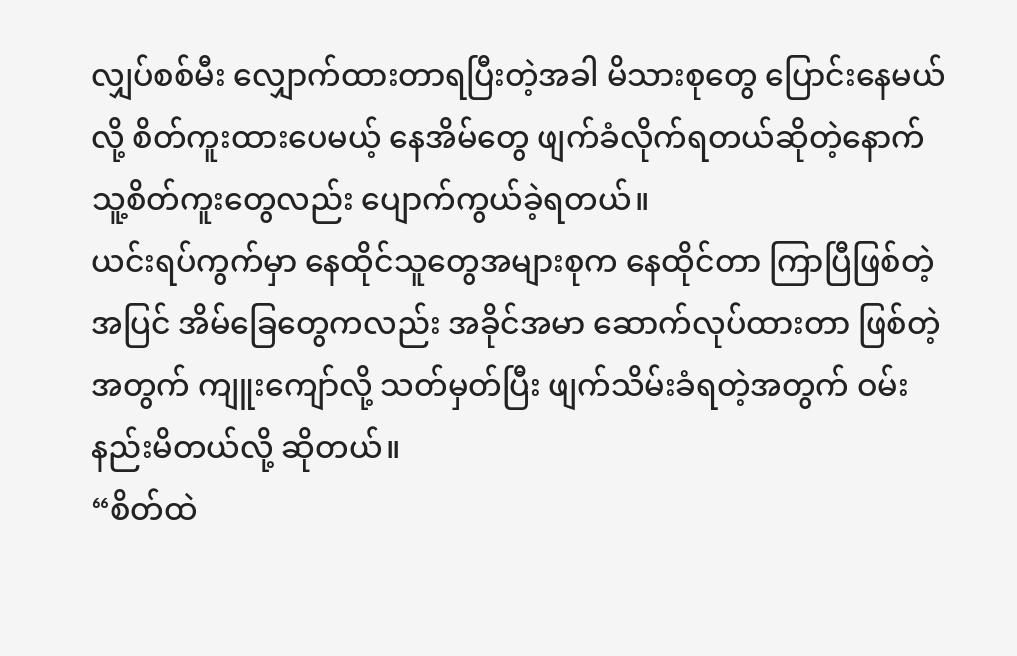လျှပ်စစ်မီး လျှောက်ထားတာရပြီးတဲ့အခါ မိသားစုတွေ ပြောင်းနေမယ်လို့ စိတ်ကူးထားပေမယ့် နေအိမ်တွေ ဖျက်ခံလိုက်ရတယ်ဆိုတဲ့နောက် သူ့စိတ်ကူးတွေလည်း ပျောက်ကွယ်ခဲ့ရတယ်။
ယင်းရပ်ကွက်မှာ နေထိုင်သူတွေအများစုက နေထိုင်တာ ကြာပြီဖြစ်တဲ့အပြင် အိမ်ခြေတွေကလည်း အခိုင်အမာ ဆောက်လုပ်ထားတာ ဖြစ်တဲ့အတွက် ကျူးကျော်လို့ သတ်မှတ်ပြီး ဖျက်သိမ်းခံရတဲ့အတွက် ဝမ်းနည်းမိတယ်လို့ ဆိုတယ်။
“စိတ်ထဲ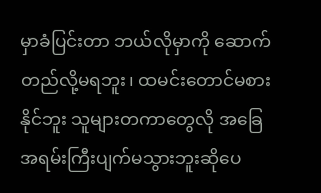မှာခံပြင်းတာ ဘယ်လိုမှာကို ဆောက်တည်လို့မရဘူး၊ ထမင်းတောင်မစားနိုင်ဘူး သူများတကာတွေလို အခြေအရမ်းကြီးပျက်မသွားဘူးဆိုပေ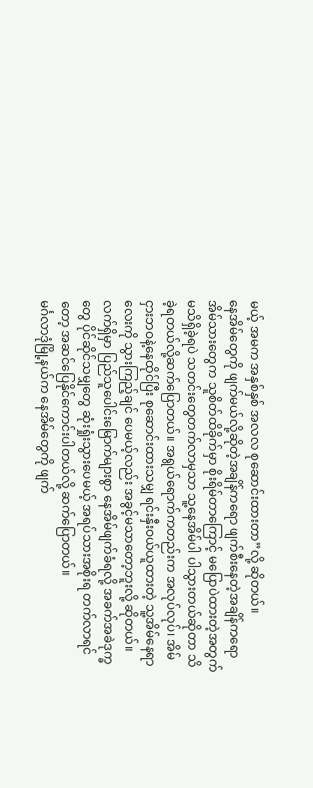မယ့် အမက အနှစ်နှစ် အလလ စုဆောင်းထားတာ”လို့ ဆိုတယ်။
နေအိမ်တွေကို ဖျက်မယ်လို့ဆိုတဲ့အချိန်ကရော ဖျက်စီးနေတဲ့အချိန်ကရော အိမ်သားတွေက သူစိတ်ထိခိုက်မှာ စိုးရိမ်တာကြောင့် မပြောပဲထားတဲ့အတွက် မသိရှိခဲ့ရပဲ သတင်းတွေတက်လာမှသာ သူ့နေအိမ်ပါ ပါသွားတယ်ဆိုတာ သိခဲ့ရတယ်လို့ဆက်ပြောတယ်။ အရွယ်ရောက်ကတည်းက အလုပ်လုပ်၊ အိမ်ငှားဘဝနဲ့နေထိုင်ပြီး စုဆောင်းထားသမျှ ရင်းနှီးဝယ်ယူထားတဲ့ သူ့အိမ်နေရာလေးကို သွားကြည့်ချင် ပေမယ့်လည်း အခွင့်မသာတော့ဘူးလို့ ဆိုတယ်။ လက်ရှိမှာ ပြည်သူပေါင်းမြောက်များစွာ နေအိမ်ဖျက်ခံရလို့ အခက်အခဲဒုက္ခတွေ ပိုင်ဆိုင်သမျှတွေ ဆုံးရှုံးသွားပေမယ့် အရပ်သားအစိုးရ တက်လာရင်တော့ အဆင်ပြေနိုင်ကောင်းပါတယ်လို့ ဆက်ပြောတယ်။
မင်္ဂလာဒုံမြို့နယ်က နေအိမ်တွေကို ဖျက်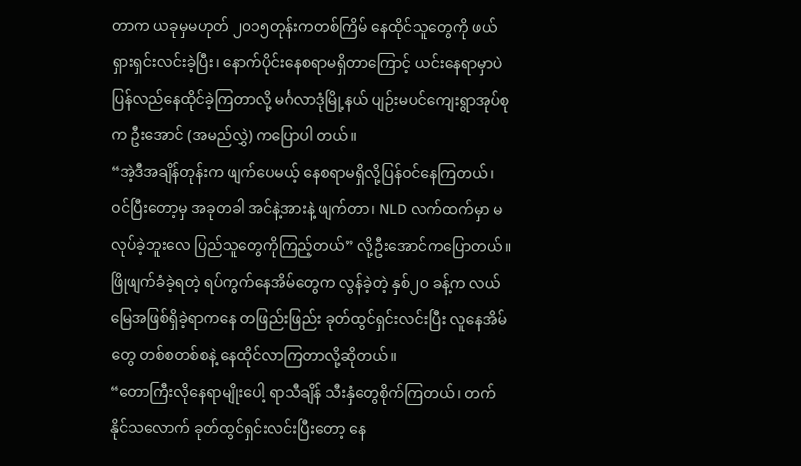တာက ယခုမှမဟုတ် ၂၀၁၅တုန်းကတစ်ကြိမ် နေထိုင်သူတွေကို ဖယ်ရှားရှင်းလင်းခဲ့ပြီး၊ နောက်ပိုင်းနေစရာမရှိတာကြောင့် ယင်းနေရာမှာပဲ ပြန်လည်နေထိုင်ခဲ့ကြတာလို့ မင်္ဂလာဒုံမြို့နယ် ပျဉ်းမပင်ကျေးရွာအုပ်စုက ဦးအောင် (အမည်လွှဲ) ကပြောပါ တယ်။
“အဲ့ဒီအချိန်တုန်းက ဖျက်ပေမယ့် နေစရာမရှိလို့ပြန်ဝင်နေကြတယ်၊ ဝင်ပြီးတော့မှ အခုတခါ အင်နဲ့အားနဲ့ ဖျက်တာ၊ NLD လက်ထက်မှာ မလုပ်ခဲ့ဘူးလေ ပြည်သူတွေကိုကြည့်တယ်” လို့ဦးအောင်ကပြောတယ်။
ဖြိုဖျက်ခံခဲ့ရတဲ့ ရပ်ကွက်နေအိမ်တွေက လွန်ခဲ့တဲ့ နှစ်၂၀ ခန့်က လယ်မြေအဖြစ်ရှိခဲ့ရာကနေ တဖြည်းဖြည်း ခုတ်ထွင်ရှင်းလင်းပြီး လူနေအိမ်တွေ တစ်စတစ်စနဲ့ နေထိုင်လာကြတာလို့ဆိုတယ်။
“တောကြီးလိုနေရာမျိုးပေါ့ ရာသီချိန် သီးနှံတွေစိုက်ကြတယ်၊ တက်နိုင်သလောက် ခုတ်ထွင်ရှင်းလင်းပြီးတော့ နေ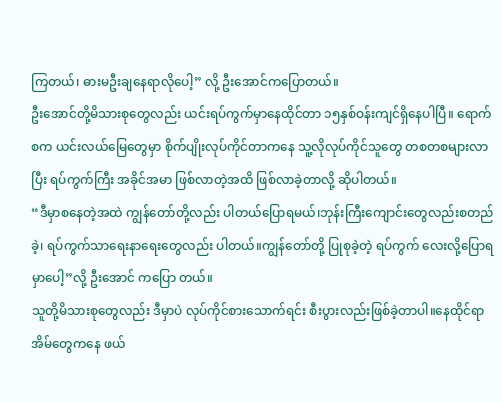ကြတယ်၊ ဓားမဦးချနေရာလိုပေါ့” လို့ ဦးအောင်ကပြောတယ်။
ဦးအောင်တို့မိသားစုတွေလည်း ယင်းရပ်ကွက်မှာနေထိုင်တာ ၁၅နှစ်ဝန်းကျင်ရှိနေပါပြီ။ ရောက်စက ယင်းလယ်မြေတွေမှာ စိုက်ပျိုးလုပ်ကိုင်တာကနေ သူ့လိုလုပ်ကိုင်သူတွေ တစတစများလာပြီး ရပ်ကွက်ကြီး အခိုင်အမာ ဖြစ်လာတဲ့အထိ ဖြစ်လာခဲ့တာလို့ ဆိုပါတယ်။
“ဒီမှာစနေတဲ့အထဲ ကျွန်တော်တို့လည်း ပါတယ်ပြောရမယ်၊ဘုန်းကြီးကျောင်းတွေလည်းစတည်ခဲ့၊ ရပ်ကွက်သာရေးနာရေးတွေလည်း ပါတယ်။ကျွန်တော်တို့ ပြုစုခဲ့တဲ့ ရပ်ကွက် လေးလို့ပြောရမှာပေါ့”လို့ ဦးအောင် ကပြော တယ်။
သူတို့မိသားစုတွေလည်း ဒီမှာပဲ လုပ်ကိုင်စားသောက်ရင်း စီးပွားလည်းဖြစ်ခဲ့တာပါ။နေထိုင်ရာအိမ်တွေကနေ ဖယ်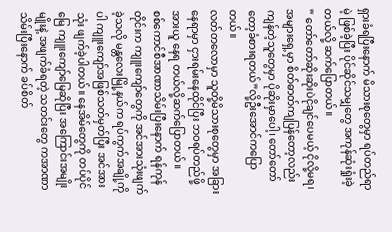ရှားခံရပြီးနောက် မိသားစုတွေမှာ ရပ်တည်ရာမဲ့ ဖြစ်ခဲ့ပြီး ပိုင်ဆိုင်သမျှတွေ အကုန်ဆုံးရှုံးခဲ့ တယ်လို့ ဆက်ပြောတယ်။
” တော်တော်ဆိုးဆိုးပဲငိုချင်ပေမယ့် ငိုလို့မရ၊ အများရှေ့မှာ စိတ်ဓာတ်ကျပြန်တော့လည်း ကျန်တဲ့သူတွေမှာ ပိုဆိုးမှာပေါ့၊ တော်တော်တော့ခံစားရတယ်”လို့ဦးအောင်ကပြောတယ်။
လတ်တလောမှာ သူတို့မိသားစုတွေမှာ အခြားနေရာမှာ ငှားရမ်းနေထိုင်ပြီး ဘဝရပ်တည်ဖို့ အားယူ နေရ တယ်လို့ဆက်ပြောတယ်။
စစ်ကောင်စီအာဏာသိမ်းပြီးနောက် ရန်ကုန်တိုင်းက ကျူးကျော်တွေကို အင်အားသုံးဖျက်ခဲ့သလို မန္တလေးမြို့နယ်က ရပ်ကွက်အချို့ကိုပါ ကျူးကျော်အဖြစ်သတ်မှတ်ပြီး အင်အားသုံး ဖျက်ခဲ့ပါတယ်။ နေအိမ်တွေကို တပ်ပိုင်မြေ ကျူးကျော်မြေဆိုပြီး အကြောင်းအမျိုးမျိုးနဲ့ အဖျက်ခံရတဲ့ သတင်းတွေ ကအာဏာသိမ်းပြီးနောက် ခပ်စိတ်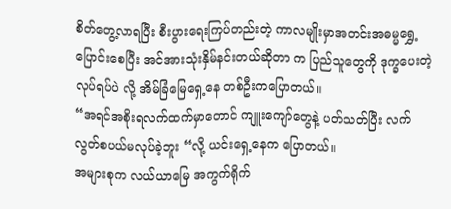စိတ်တွေ့လာရပြီး စီးပွားရေးကြပ်တည်းတဲ့ ကာလမျိုးမှာအတင်းအဓမ္မရွှေ့ ပြောင်းစေပြီး အင်အားသုံးနှိမ်နင်းတယ်ဆိုတာ က ပြည်သူတွေကို ဒုက္ခပေးတဲ့လုပ်ရပ်ပဲ လို့ အိမ်ခြံမြေရှေ့နေ တစ်ဦးကပြောတယ်။
“အရင်အစိုးရလက်ထက်မှာတောင် ကျူးကျော်တွေနဲ့ ပတ်သတ်ပြီး လက်လွတ်စပယ်မလုပ်ခဲ့ဘူး “လို့ ယင်းရှေ့နေက ပြောတယ်။
အများစုက လယ်ယာမြေ အကွက်ရိုက်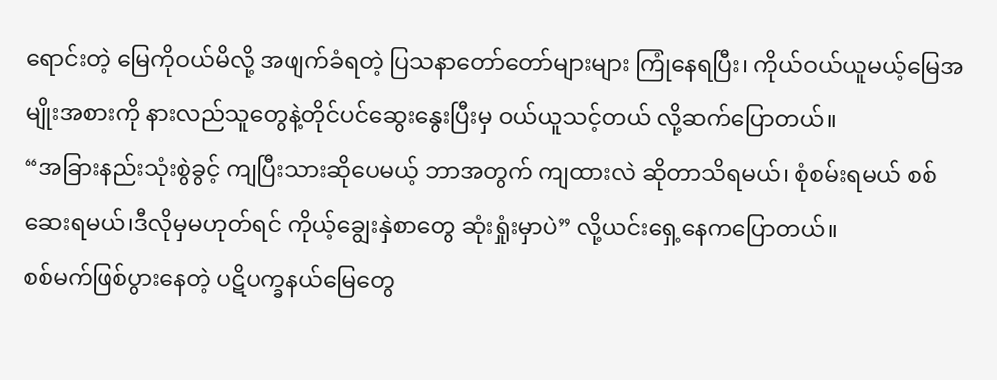ရောင်းတဲ့ မြေကိုဝယ်မိလို့ အဖျက်ခံရတဲ့ ပြသနာတော်တော်များများ ကြုံနေရပြီး၊ ကိုယ်ဝယ်ယူမယ့်မြေအမျိုးအစားကို နားလည်သူတွေနဲ့တိုင်ပင်ဆွေးနွေးပြီးမှ ဝယ်ယူသင့်တယ် လို့ဆက်ပြောတယ်။
“အခြားနည်းသုံးစွဲခွင့် ကျပြီးသားဆိုပေမယ့် ဘာအတွက် ကျထားလဲ ဆိုတာသိရမယ်၊ စုံစမ်းရမယ် စစ်ဆေးရမယ်၊ဒီလိုမှမဟုတ်ရင် ကိုယ့်ချွေးနှဲစာတွေ ဆုံးရှုံးမှာပဲ” လို့ယင်းရှေ့နေကပြောတယ်။
စစ်မက်ဖြစ်ပွားနေတဲ့ ပဋိပက္ခနယ်မြေတွေ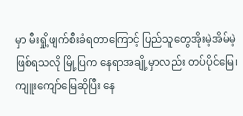မှာ မီးရှို့ဖျက်စီးခံရတာကြောင့် ပြည်သူတွေအိုးမဲ့အိမ်မဲ့ဖြစ်ရသလို မြို့ပြက နေရာအချို့မှာလည်း တပ်ပိုင်မြေ၊ ကျူးကျော်မြေဆိုပြီး နေ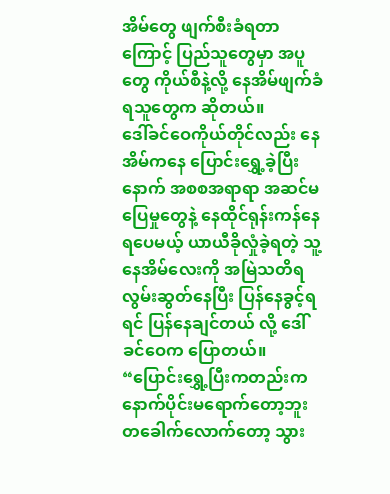အိမ်တွေ ဖျက်စီးခံရတာကြောင့် ပြည်သူတွေမှာ အပူတွေ ကိုယ်စီနဲ့လို့ နေအိမ်ဖျက်ခံရသူတွေက ဆိုတယ်။
ဒေါ်ခင်ဝေကိုယ်တိုင်လည်း နေအိမ်ကနေ ပြောင်းရွှေ့ခဲ့ပြီးနောက် အစစအရာရာ အဆင်မပြေမှုတွေနဲ့ နေထိုင်ရုန်းကန်နေရပေမယ့် ယာယီခိုလှုံခဲ့ရတဲ့ သူ့နေအိမ်လေးကို အမြဲသတိရလွမ်းဆွတ်နေပြီး ပြန်နေခွင့်ရရင် ပြန်နေချင်တယ် လို့ ဒေါ်ခင်ဝေက ပြောတယ်။
“ပြောင်းရွှေ့ပြီးကတည်းက နောက်ပိုင်းမရောက်တော့ဘူး တခေါက်လောက်တော့ သွား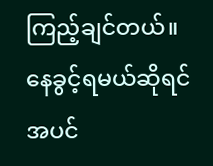ကြည့်ချင်တယ်။ နေခွင့်ရမယ်ဆိုရင် အပင်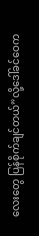လေးတွေ ပြန်စိုက်ချင်တယ်”လို့ဒေါ်ခင်ဝေက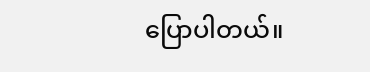ပြောပါတယ်။